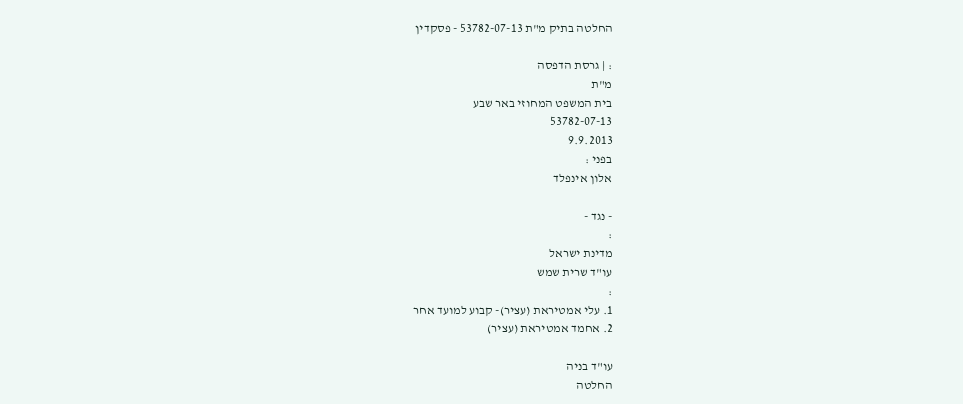החלטה בתיק מ"ת 53782-07-13 - פסקדין

: | גרסת הדפסה
מ"ת
בית המשפט המחוזי באר שבע
53782-07-13
9.9.2013
בפני :
אלון אינפלד

- נגד -
:
מדינת ישראל
עו"ד שרית שמש
:
1. עלי אמטיראת (עציר)- קבוע למועד אחר
2. אחמד אמטיראת (עציר)

עו"ד בניה
החלטה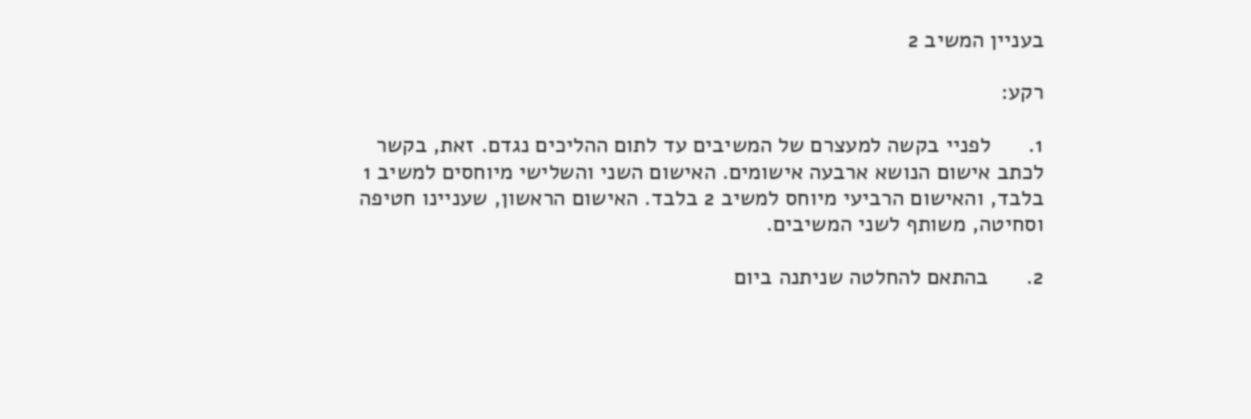בעניין המשיב 2

רקע:

1.      לפניי בקשה למעצרם של המשיבים עד לתום ההליכים נגדם. זאת, בקשר לכתב אישום הנושא ארבעה אישומים. האישום השני והשלישי מיוחסים למשיב 1 בלבד, והאישום הרביעי מיוחס למשיב 2 בלבד. האישום הראשון, שעניינו חטיפה וסחיטה, משותף לשני המשיבים.

2.      בהתאם להחלטה שניתנה ביום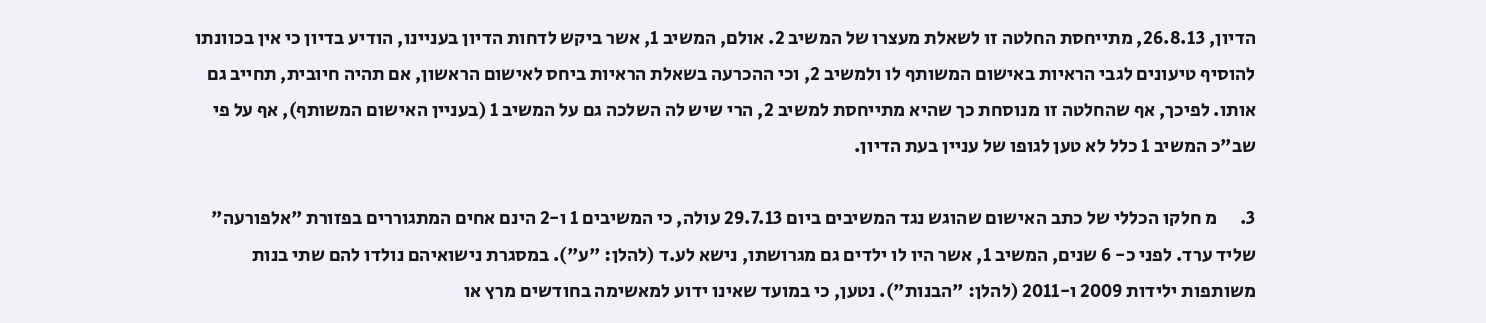הדיון, 26.8.13, מתייחסת החלטה זו לשאלת מעצרו של המשיב 2. אולם, המשיב 1, אשר ביקש לדחות הדיון בעניינו, הודיע בדיון כי אין בכוונתו להוסיף טיעונים לגבי הראיות באישום המשותף לו ולמשיב 2, וכי ההכרעה בשאלת הראיות ביחס לאישום הראשון, אם תהיה חיובית, תחייב גם אותו. לפיכך, אף שהחלטה זו מנוסחת כך שהיא מתייחסת למשיב 2, הרי שיש לה השלכה גם על המשיב 1 (בעניין האישום המשותף), אף על פי שב"כ המשיב 1 כלל לא טען לגופו של עניין בעת הדיון.

3.      מ חלקו הכללי של כתב האישום שהוגש נגד המשיבים ביום 29.7.13 עולה, כי המשיבים 1 ו-2 הינם אחים המתגוררים בפזורת "אלפורעה" שליד ערד. לפני כ- 6 שנים, המשיב 1, אשר היו לו ילדים גם מגרושתו, נישא לע.ד (להלן: "ע"). במסגרת נישואיהם נולדו להם שתי בנות משותפות ילידות 2009 ו-2011 (להלן: "הבנות"). נטען, כי במועד שאינו ידוע למאשימה בחודשים מרץ או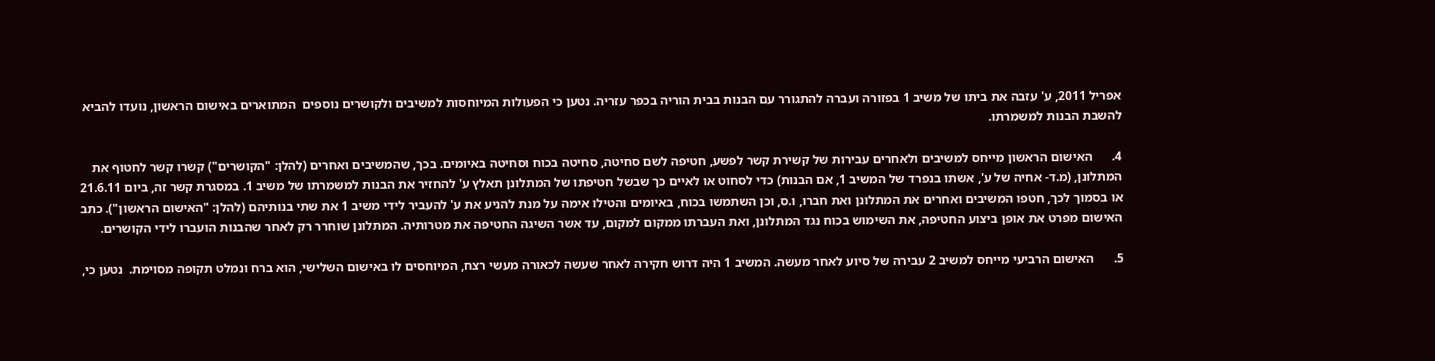אפריל 2011, ע' עזבה את ביתו של משיב 1 בפזורה ועברה להתגורר עם הבנות בבית הוריה בכפר עזריה. נטען כי הפעולות המיוחסות למשיבים ולקושרים נוספים  המתוארים באישום הראשון, נועדו להביא להשבת הבנות למשמרתו.

4.      האישום הראשון מייחס למשיבים ולאחרים עבירות של קשירת קשר לפשע, חטיפה לשם סחיטה, סחיטה בכוח וסחיטה באיומים. בכך, שהמשיבים ואחרים (להלן: "הקושרים") קשרו קשר לחטוף את המתלונן, (מ.ד- אחיה של ע', אשתו בנפרד של המשיב 1, אם הבנות) כדי לסחוט או לאיים כך שבשל חטיפתו של המתלונן תאלץ ע' להחזיר את הבנות למשמרתו של משיב 1. במסגרת קשר זה, ביום 21.6.11 או בסמוך לכך, חטפו המשיבים ואחרים את המתלונן ואת חברו, ו.ס, וכן השתמשו בכוח, באיומים והטילו אימה על מנת להניע את ע' להעביר לידי משיב 1 את שתי בנותיהם (להלן: "האישום הראשון"). כתב האישום מפרט את אופן ביצוע החטיפה, את השימוש בכוח נגד המתלונן, ואת העברתו ממקום למקום, עד אשר השיגה החטיפה את מטרותיה. המתלונן שוחרר רק לאחר שהבנות הועברו לידי הקושרים.

5.      האישום הרביעי מייחס למשיב 2 עבירה של סיוע לאחר מעשה. המשיב 1 היה דרוש חקירה לאחר שעשה לכאורה מעשי רצח, המיוחסים לו באישום השלישי, הוא ברח ונמלט תקופה מסוימת.  נטען כי,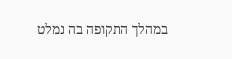במהלך התקופה בה נמלט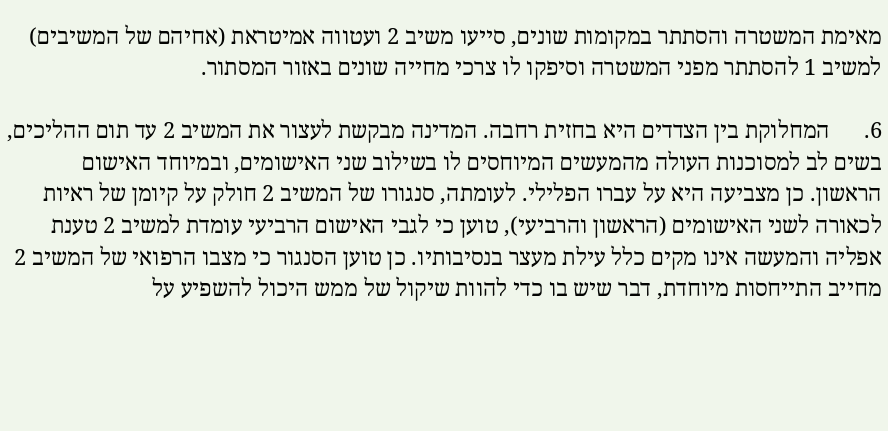מאימת המשטרה והסתתר במקומות שונים, סייעו משיב 2 ועטווה אמיטראת (אחיהם של המשיבים) למשיב 1 להסתתר מפני המשטרה וסיפקו לו צרכי מחייה שונים באזור המסתור.

6.      המחלוקת בין הצדדים היא בחזית רחבה. המדינה מבקשת לעצור את המשיב 2 עד תום ההליכים, בשים לב למסוכנות העולה מהמעשים המיוחסים לו בשילוב שני האישומים, ובמיוחד האישום הראשון. כן מצביעה היא על עברו הפלילי. לעומתה, סנגורו של המשיב 2 חולק על קיומן של ראיות לכאורה לשני האישומים (הראשון והרביעי), טוען כי לגבי האישום הרביעי עומדת למשיב 2 טענת אפליה והמעשה אינו מקים כלל עילת מעצר בנסיבותיו. כן טוען הסנגור כי מצבו הרפואי של המשיב 2 מחייב התייחסות מיוחדת, דבר שיש בו כדי להוות שיקול של ממש היכול להשפיע על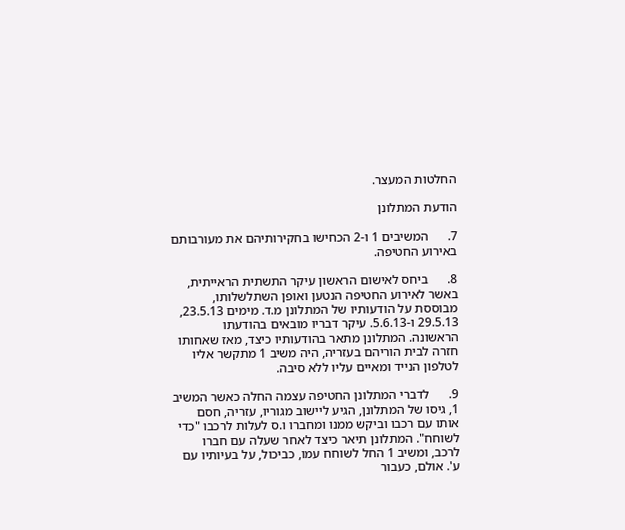החלטות המעצר.

הודעת המתלונן

7.      המשיבים 1 ו-2 הכחישו בחקירותיהם את מעורבותם באירוע החטיפה.

8.      ביחס לאישום הראשון עיקר התשתית הראייתית, באשר לאירוע החטיפה הנטען ואופן השתלשלותו, מבוססת על הודעותיו של המתלונן מ.ד. מימים 23.5.13, 29.5.13 ו-5.6.13. עיקר דבריו מובאים בהודעתו הראשונה. המתלונן מתאר בהודעותיו כיצד, מאז שאחותו חזרה לבית הוריהם בעזריה, היה משיב 1 מתקשר אליו לטלפון הנייד ומאיים עליו ללא סיבה.

9.      לדברי המתלונן החטיפה עצמה החלה כאשר המשיב 1, גיסו של המתלונן, הגיע ליישוב מגוריו, עזריה, חסם אותו עם רכבו וביקש ממנו ומחברו ו.ס לעלות לרכבו "כדי לשוחח". המתלונן תיאר כיצד לאחר שעלה עם חברו לרכב, ומשיב 1 החל לשוחח עמו, כביכול, על בעיותיו עם ע'. אולם, כעבור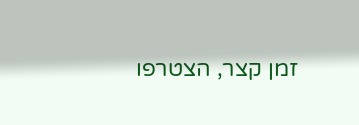זמן קצר, הצטרפו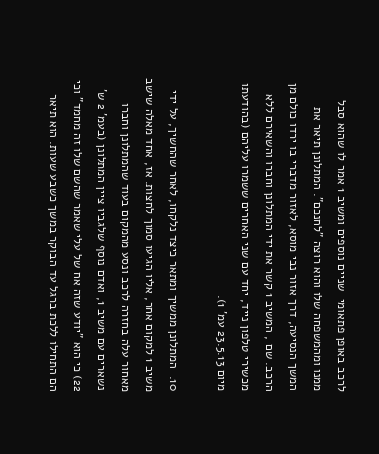לרכב באופן פתאומי  שניים נוספים ומשיב 1 אמר לו שהוא סבל ממנו ומהמשפחה שלו והוא רוצה "לחנכם". המתלונן תיאר את המשך הנסיעה, דרך אזור נבי מוסא, לאזור מדברי בו ירדו כולם מן הרכב. שם , המשיב 1 קשר את ידי המתלונן וחברו והשאירם ללא מכשירי טלפון נייד, יחד עם שני האחרים ששמרו עליהם (בהודעתו מיום 23.5.13 עמ' 1).

10.  המתלונן ממשיך ומתאר כיצד נלקחו, לאחר שהחשיך, על ידי משיב 1 למקום אחר, אליו הגיעו סמוך לחצות. אז, אחד מאלה שישב מאחור עלה בחזרה לרכב ונסע מהמקום בעוד שהמתלונן וחברו נשארים עם משיב 1, ואדם נוסף שלגביו ציין המתלונן (בעמ' 2 ש' 22) כי הוא "יודע שזה אח של עלי שאמר שהשם שלו זה מחמד" וכי הם התחילו ללכת ברגל עד הבוקר במשך כשבע שעות. הוא תיאר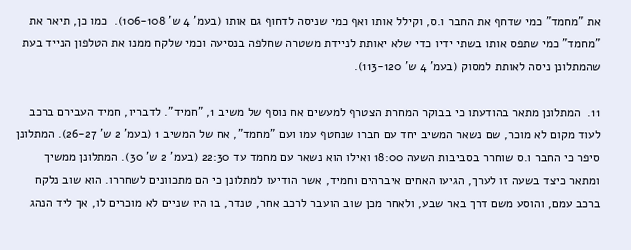את "מחמד" כמי שדחף את החבר ו.ס, וקילל אותו ואף כמי שניסה לדחוף גם אותו (בעמ' 4 ש' 106-108).  כמו כן, תיאר את "מחמד" כמי שתפס אותו בשתי ידיו כדי שלא יאותת לניידת משטרה שחלפה בנסיעה וכמי שלקח ממנו את הטלפון הנייד בעת שהמתלונן ניסה לאותת למסוק (בעמ' 4 ש' 113-120).

11.  המתלונן מתאר בהודעתו כי בבוקר המחרת הצטרף למעשים אח נוסף של משיב 1, "חמיד". לדבריו, חמיד העבירם ברכב לעוד מקום לא מוכר, שם נשאר המשיב יחד עם חברו שנחטף עמו ועם "מחמד", אח של המשיב 1 (בעמ' 2 ש' 26-27). המתלונן סיפר כי החבר ו.ס שוחרר בסביבות השעה 18:00 ואילו הוא נשאר עם מחמד עד 22:30 (בעמ' 2 ש' 30). המתלונן ממשיך ומתאר כיצד בשעה זו לערך, הגיעו האחים איברהים וחמיד, אשר הודיעו למתלונן כי הם מתכוונים לשחררו. הוא שוב נלקח ברכב עמם, והוסע משם דרך באר שבע, ולאחר מכן שוב הועבר לרכב אחר, טנדר, בו היו שניים לא מוכרים לו, אך ליד הנהג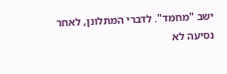ישב "מחמד". לדברי המתלונן, לאחר נסיעה לא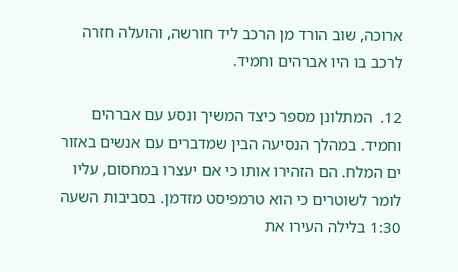ארוכה, שוב הורד מן הרכב ליד חורשה, והועלה חזרה לרכב בו היו אברהים וחמיד.

12.  המתלונן מספר כיצד המשיך ונסע עם אברהים וחמיד. במהלך הנסיעה הבין שמדברים עם אנשים באזור ים המלח. הם הזהירו אותו כי אם יעצרו במחסום, עליו לומר לשוטרים כי הוא טרמפיסט מזדמן. בסביבות השעה 1:30 בלילה העירו את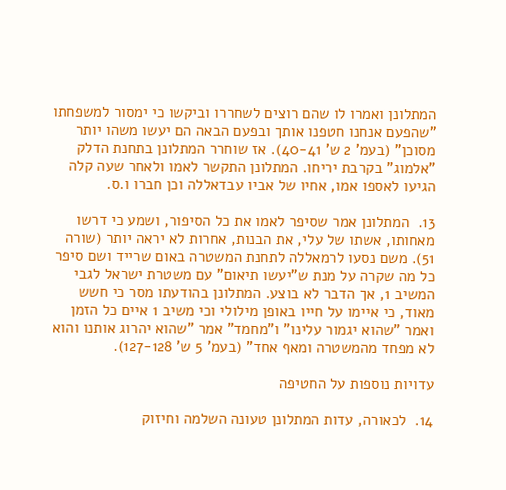המתלונן ואמרו לו שהם רוצים לשחררו וביקשו כי ימסור למשפחתו "שהפעם אנחנו חטפנו אותך ובפעם הבאה הם יעשו משהו יותר מסוכן" (בעמ' 2 ש' 40-41). אז שוחרר המתלונן בתחנת הדלק "אלמוג" בקרבת יריחו. המתלונן התקשר לאמו ולאחר שעה קלה הגיעו לאספו אמו, אחיו של אביו עבדאללה וכן חברו ו.ס.

13.  המתלונן אמר שסיפר לאמו את כל הסיפור, ושמע כי דרשו מאחותו, אשתו של עלי, את הבנות, אחרות לא יראה יותר (שורה 51). משם נסעו לרמאללה לתחנת המשטרה באום שרייד ושם סיפר כל מה שקרה על מנת ש"יעשו תיאום" עם משטרת ישראל לגבי המשיב 1, אך הדבר לא בוצע. המתלונן בהודעתו מסר כי חשש מאוד, כי איימו על חייו באופן מילולי וכי משיב 1 איים כל הזמן ואמר "שהוא יגמור עלינו" ו"מחמד" אמר "שהוא יהרוג אותנו והוא לא מפחד מהמשטרה ומאף אחד" (בעמ' 5 ש' 127-128).

עדויות נוספות על החטיפה

14.  לכאורה, עדות המתלונן טעונה השלמה וחיזוק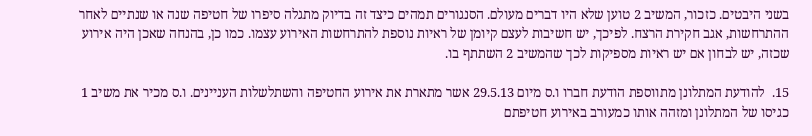בשני היבטים. כזכור, המשיב 2 טוען שלא היו דברים מעולם. הסנגורים תמהים כיצד זה בדיוק מתגלה סיפרו של חטיפה שנה או שנתיים לאחר ההתרחשות, אגב חקירת הרצח. לפיכך, יש חשיבות לעצם קיומן של ראיות נוספת להתרחשות האירוע עצמו. כמו כן, בהנחה שאכן היה אירוע שכזה, יש לבחון אם יש ראיות מספיקות לכך שהמשיב 2 השתתף בו.

15.  להודעת המתלונן מתווספת הודעת חברו ו.ס מיום 29.5.13 אשר מתארת את אירוע החטיפה והשתלשלות העניינים. ו.ס מכיר את משיב 1 כגיסו של המתלונן ומזהה אותו כמעורב באירוע חטיפתם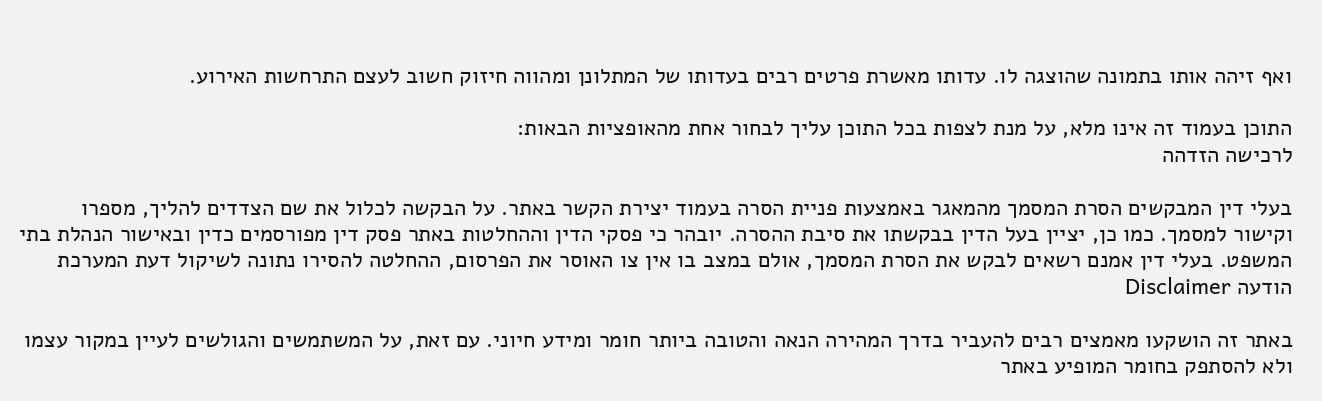ואף זיהה אותו בתמונה שהוצגה לו. עדותו מאשרת פרטים רבים בעדותו של המתלונן ומהווה חיזוק חשוב לעצם התרחשות האירוע.

התוכן בעמוד זה אינו מלא, על מנת לצפות בכל התוכן עליך לבחור אחת מהאופציות הבאות:
לרכישה הזדהה

בעלי דין המבקשים הסרת המסמך מהמאגר באמצעות פניית הסרה בעמוד יצירת הקשר באתר. על הבקשה לכלול את שם הצדדים להליך, מספרו וקישור למסמך. כמו כן, יציין בעל הדין בבקשתו את סיבת ההסרה. יובהר כי פסקי הדין וההחלטות באתר פסק דין מפורסמים כדין ובאישור הנהלת בתי המשפט. בעלי דין אמנם רשאים לבקש את הסרת המסמך, אולם במצב בו אין צו האוסר את הפרסום, ההחלטה להסירו נתונה לשיקול דעת המערכת
הודעה Disclaimer

באתר זה הושקעו מאמצים רבים להעביר בדרך המהירה הנאה והטובה ביותר חומר ומידע חיוני. עם זאת, על המשתמשים והגולשים לעיין במקור עצמו ולא להסתפק בחומר המופיע באתר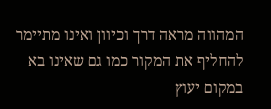המהווה מראה דרך וכיוון ואינו מתיימר להחליף את המקור כמו גם שאינו בא במקום יעוץ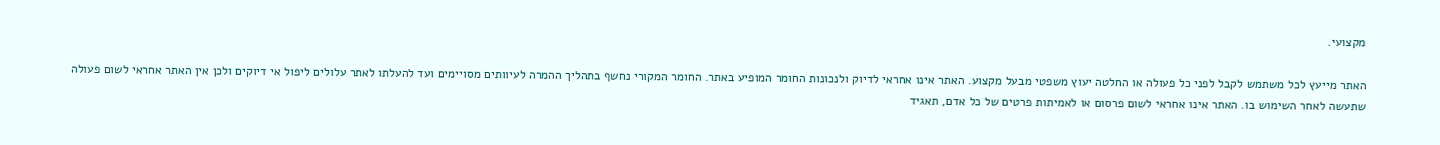מקצועי.

האתר מייעץ לכל משתמש לקבל לפני כל פעולה או החלטה יעוץ משפטי מבעל מקצוע. האתר אינו אחראי לדיוק ולנכונות החומר המופיע באתר. החומר המקורי נחשף בתהליך ההמרה לעיוותים מסויימים ועד להעלתו לאתר עלולים ליפול אי דיוקים ולכן אין האתר אחראי לשום פעולה שתעשה לאחר השימוש בו. האתר אינו אחראי לשום פרסום או לאמיתות פרטים של כל אדם, תאגיד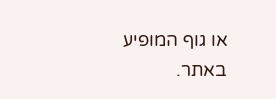או גוף המופיע באתר.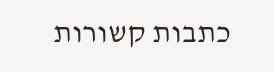כתבות קשורות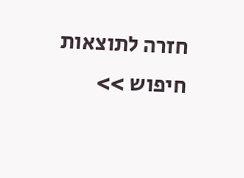חזרה לתוצאות חיפוש >>